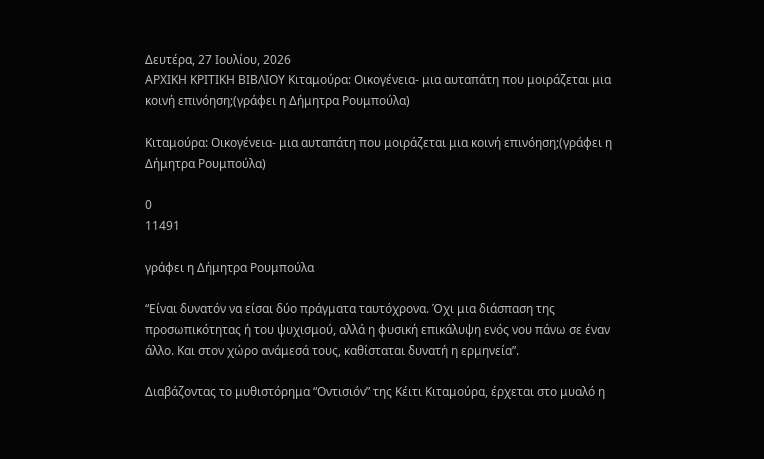Δευτέρα, 27 Ιουλίου, 2026
ΑΡΧΙΚΗ ΚΡΙΤΙΚΗ ΒΙΒΛΙΟΥ Κιταμούρα: Oικογένεια- μια αυταπάτη που μοιράζεται μια κοινή επινόηση;(γράφει η Δήμητρα Ρουμπούλα)

Κιταμούρα: Oικογένεια- μια αυταπάτη που μοιράζεται μια κοινή επινόηση;(γράφει η Δήμητρα Ρουμπούλα)

0
11491

γράφει η Δήμητρα Ρουμπούλα

“Είναι δυνατόν να είσαι δύο πράγματα ταυτόχρονα. Όχι μια διάσπαση της προσωπικότητας ή του ψυχισμού, αλλά η φυσική επικάλυψη ενός νου πάνω σε έναν άλλο. Και στον χώρο ανάμεσά τους, καθίσταται δυνατή η ερμηνεία”.

Διαβάζοντας το μυθιστόρημα “Οντισιόν” της Κέιτι Κιταμούρα, έρχεται στο μυαλό η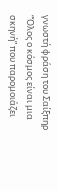γνωστή φράση του Σαίξπηρ “Όλος ο κόσμος είναι μια σκηνή” που παρομοιάζει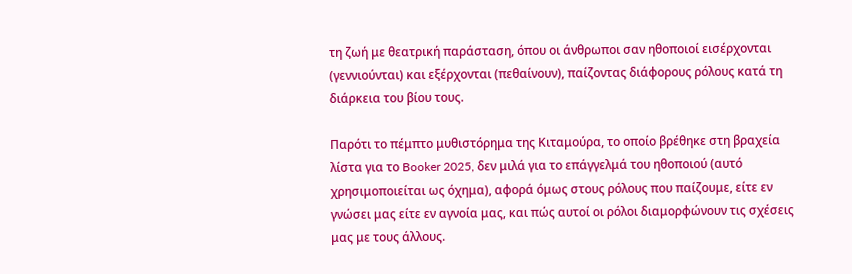τη ζωή με θεατρική παράσταση, όπου οι άνθρωποι σαν ηθοποιοί εισέρχονται (γεννιούνται) και εξέρχονται (πεθαίνουν), παίζοντας διάφορους ρόλους κατά τη διάρκεια του βίου τους.

Παρότι το πέμπτο μυθιστόρημα της Κιταμούρα, το οποίο βρέθηκε στη βραχεία λίστα για το Booker 2025, δεν μιλά για το επάγγελμά του ηθοποιού (αυτό χρησιμοποιείται ως όχημα), αφορά όμως στους ρόλους που παίζουμε, είτε εν γνώσει μας είτε εν αγνοία μας, και πώς αυτοί οι ρόλοι διαμορφώνουν τις σχέσεις μας με τους άλλους.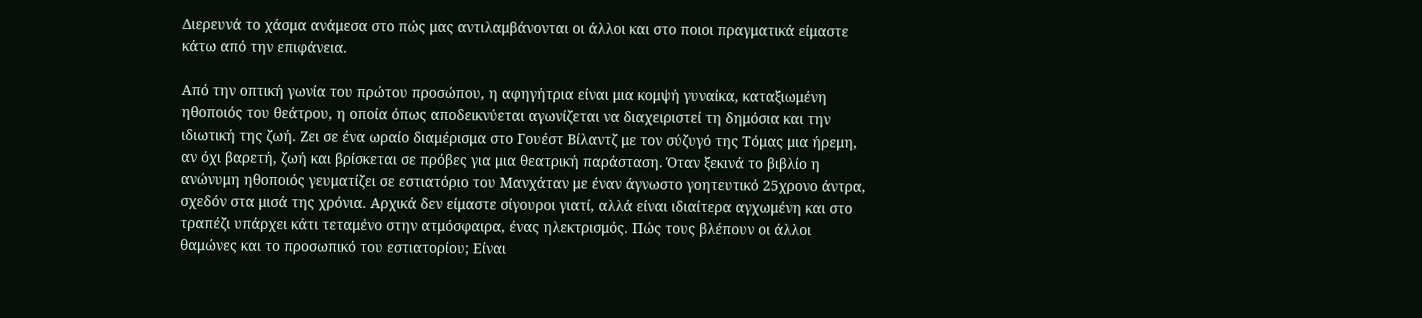Διερευνά το χάσμα ανάμεσα στο πώς μας αντιλαμβάνονται οι άλλοι και στο ποιοι πραγματικά είμαστε κάτω από την επιφάνεια.

Από την οπτική γωνία του πρώτου προσώπου, η αφηγήτρια είναι μια κομψή γυναίκα, καταξιωμένη ηθοποιός του θεάτρου, η οποία όπως αποδεικνύεται αγωνίζεται να διαχειριστεί τη δημόσια και την ιδιωτική της ζωή. Ζει σε ένα ωραίο διαμέρισμα στο Γουέστ Βίλαντζ με τον σύζυγό της Τόμας μια ήρεμη, αν όχι βαρετή, ζωή και βρίσκεται σε πρόβες για μια θεατρική παράσταση. Όταν ξεκινά το βιβλίο η ανώνυμη ηθοποιός γευματίζει σε εστιατόριο του Μανχάταν με έναν άγνωστο γοητευτικό 25χρονο άντρα, σχεδόν στα μισά της χρόνια. Αρχικά δεν είμαστε σίγουροι γιατί, αλλά είναι ιδιαίτερα αγχωμένη και στο τραπέζι υπάρχει κάτι τεταμένο στην ατμόσφαιρα, ένας ηλεκτρισμός. Πώς τους βλέπουν οι άλλοι θαμώνες και το προσωπικό του εστιατορίου; Είναι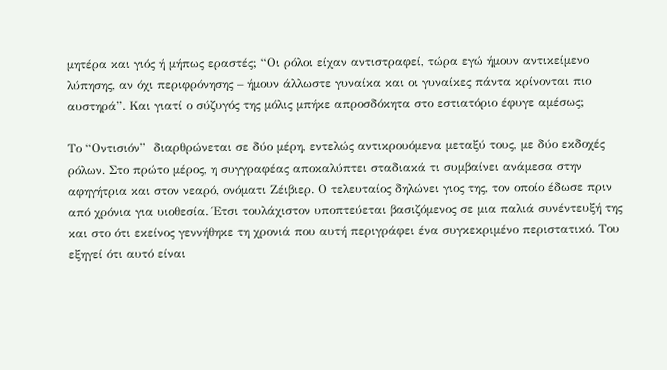μητέρα και γιός ή μήπως εραστές; “Οι ρόλοι είχαν αντιστραφεί, τώρα εγώ ήμουν αντικείμενο λύπησης, αν όχι περιφρόνησης – ήμουν άλλωστε γυναίκα και οι γυναίκες πάντα κρίνονται πιο αυστηρά”. Και γιατί ο σύζυγός της μόλις μπήκε απροσδόκητα στο εστιατόριο έφυγε αμέσως;

Το “Οντισιόν”  διαρθρώνεται σε δύο μέρη, εντελώς αντικρουόμενα μεταξύ τους, με δύο εκδοχές ρόλων. Στο πρώτο μέρος, η συγγραφέας αποκαλύπτει σταδιακά τι συμβαίνει ανάμεσα στην αφηγήτρια και στον νεαρό, ονόματι Ζέιβιερ. Ο τελευταίος δηλώνει γιος της, τον οποίο έδωσε πριν από χρόνια για υιοθεσία. Έτσι τουλάχιστον υποπτεύεται βασιζόμενος σε μια παλιά συνέντευξή της και στο ότι εκείνος γεννήθηκε τη χρονιά που αυτή περιγράφει ένα συγκεκριμένο περιστατικό. Του εξηγεί ότι αυτό είναι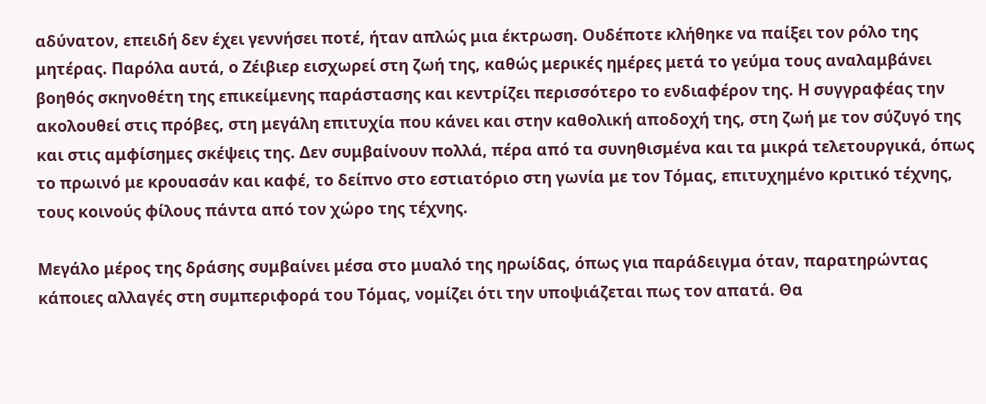αδύνατον, επειδή δεν έχει γεννήσει ποτέ, ήταν απλώς μια έκτρωση. Ουδέποτε κλήθηκε να παίξει τον ρόλο της μητέρας. Παρόλα αυτά, ο Ζέιβιερ εισχωρεί στη ζωή της, καθώς μερικές ημέρες μετά το γεύμα τους αναλαμβάνει βοηθός σκηνοθέτη της επικείμενης παράστασης και κεντρίζει περισσότερο το ενδιαφέρον της. Η συγγραφέας την ακολουθεί στις πρόβες, στη μεγάλη επιτυχία που κάνει και στην καθολική αποδοχή της, στη ζωή με τον σύζυγό της και στις αμφίσημες σκέψεις της. Δεν συμβαίνουν πολλά, πέρα από τα συνηθισμένα και τα μικρά τελετουργικά, όπως το πρωινό με κρουασάν και καφέ, το δείπνο στο εστιατόριο στη γωνία με τον Τόμας, επιτυχημένο κριτικό τέχνης, τους κοινούς φίλους πάντα από τον χώρο της τέχνης.

Μεγάλο μέρος της δράσης συμβαίνει μέσα στο μυαλό της ηρωίδας, όπως για παράδειγμα όταν, παρατηρώντας κάποιες αλλαγές στη συμπεριφορά του Τόμας, νομίζει ότι την υποψιάζεται πως τον απατά. Θα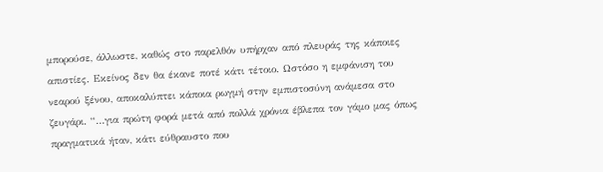μπορούσε, άλλωστε, καθώς στο παρελθόν υπήρχαν από πλευράς της κάποιες απιστίες. Εκείνος δεν θα έκανε ποτέ κάτι τέτοιο. Ωστόσο η εμφάνιση του νεαρού ξένου, αποκαλύπτει κάποια ρωγμή στην εμπιστοσύνη ανάμεσα στο ζευγάρι. “…για πρώτη φορά μετά από πολλά χρόνια έβλεπα τον γάμο μας όπως πραγματικά ήταν, κάτι εύθραυστο που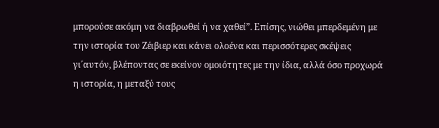μπορούσε ακόμη να διαβρωθεί ή να χαθεί”. Επίσης, νιώθει μπερδεμένη με την ιστορία του Ζέιβιερ και κάνει ολοένα και περισσότερες σκέψεις γι΄αυτόν, βλέποντας σε εκείνον ομοιότητες με την ίδια, αλλά όσο προχωρά η ιστορία, η μεταξύ τους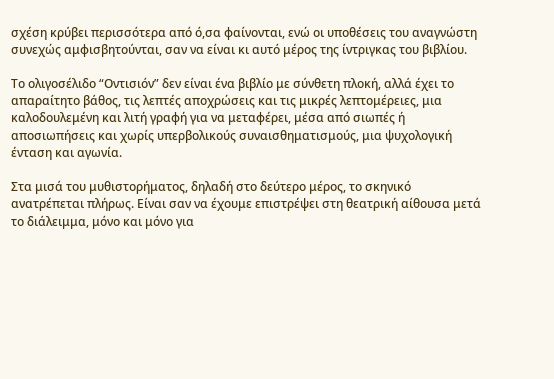σχέση κρύβει περισσότερα από ό,σα φαίνονται, ενώ οι υποθέσεις του αναγνώστη συνεχώς αμφισβητούνται, σαν να είναι κι αυτό μέρος της ίντριγκας του βιβλίου.

Το ολιγοσέλιδο “Οντισιόν” δεν είναι ένα βιβλίο με σύνθετη πλοκή, αλλά έχει το απαραίτητο βάθος, τις λεπτές αποχρώσεις και τις μικρές λεπτομέρειες, μια καλοδουλεμένη και λιτή γραφή για να μεταφέρει, μέσα από σιωπές ή αποσιωπήσεις και χωρίς υπερβολικούς συναισθηματισμούς, μια ψυχολογική ένταση και αγωνία.

Στα μισά του μυθιστορήματος, δηλαδή στο δεύτερο μέρος, το σκηνικό ανατρέπεται πλήρως. Είναι σαν να έχουμε επιστρέψει στη θεατρική αίθουσα μετά το διάλειμμα, μόνο και μόνο για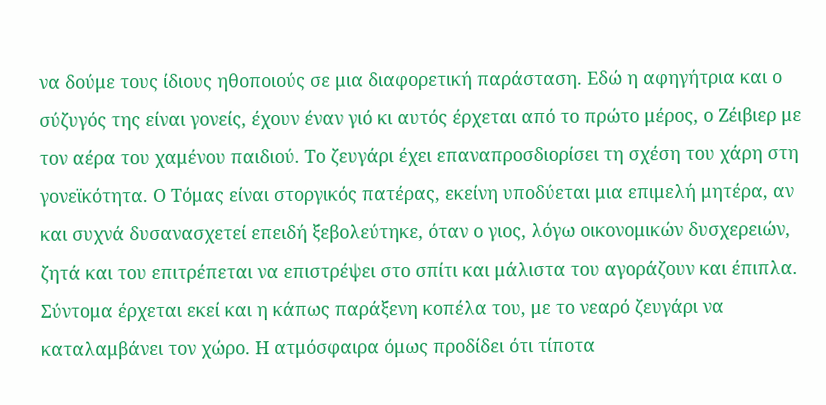να δούμε τους ίδιους ηθοποιούς σε μια διαφορετική παράσταση. Εδώ η αφηγήτρια και ο σύζυγός της είναι γονείς, έχουν έναν γιό κι αυτός έρχεται από το πρώτο μέρος, ο Ζέιβιερ με τον αέρα του χαμένου παιδιού. Το ζευγάρι έχει επαναπροσδιορίσει τη σχέση του χάρη στη γονεϊκότητα. Ο Τόμας είναι στοργικός πατέρας, εκείνη υποδύεται μια επιμελή μητέρα, αν και συχνά δυσανασχετεί επειδή ξεβολεύτηκε, όταν ο γιος, λόγω οικονομικών δυσχερειών, ζητά και του επιτρέπεται να επιστρέψει στο σπίτι και μάλιστα του αγοράζουν και έπιπλα. Σύντομα έρχεται εκεί και η κάπως παράξενη κοπέλα του, με το νεαρό ζευγάρι να καταλαμβάνει τον χώρο. Η ατμόσφαιρα όμως προδίδει ότι τίποτα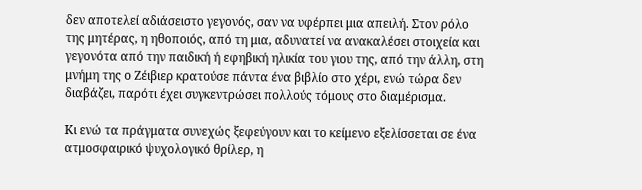δεν αποτελεί αδιάσειστο γεγονός, σαν να υφέρπει μια απειλή. Στον ρόλο της μητέρας, η ηθοποιός, από τη μια, αδυνατεί να ανακαλέσει στοιχεία και γεγονότα από την παιδική ή εφηβική ηλικία του γιου της, από την άλλη, στη μνήμη της ο Ζέιβιερ κρατούσε πάντα ένα βιβλίο στο χέρι, ενώ τώρα δεν διαβάζει, παρότι έχει συγκεντρώσει πολλούς τόμους στο διαμέρισμα.

Κι ενώ τα πράγματα συνεχώς ξεφεύγουν και το κείμενο εξελίσσεται σε ένα ατμοσφαιρικό ψυχολογικό θρίλερ, η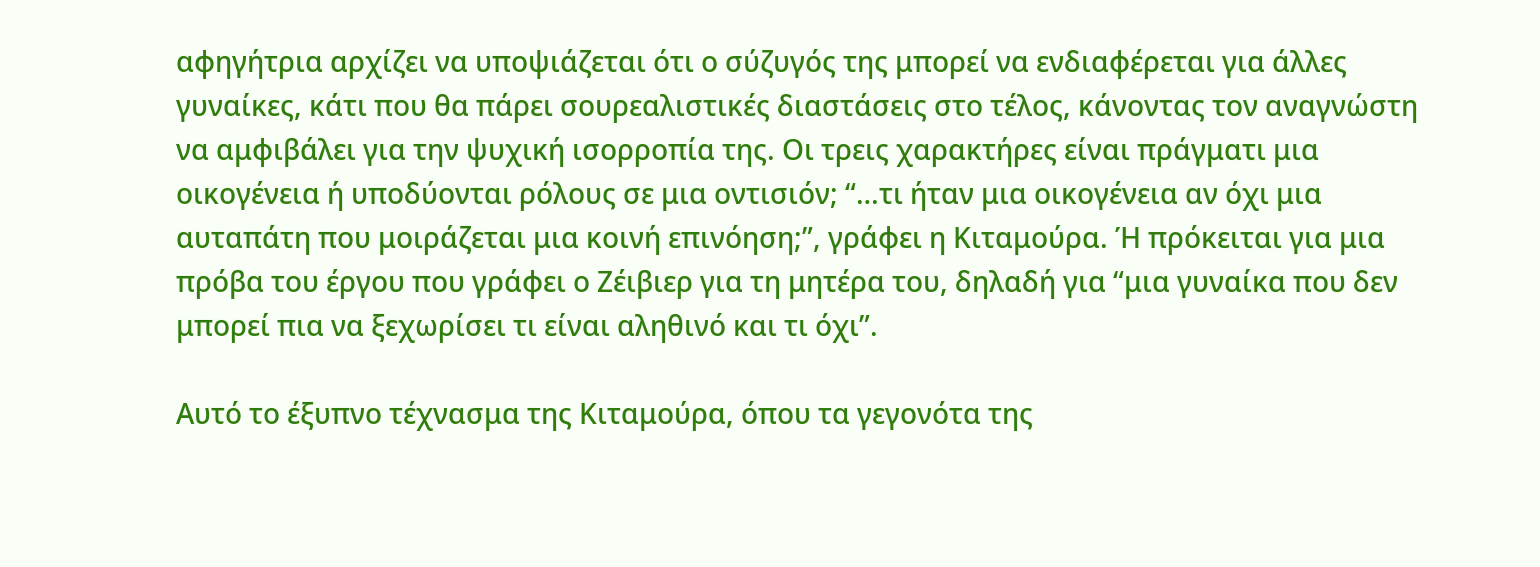αφηγήτρια αρχίζει να υποψιάζεται ότι ο σύζυγός της μπορεί να ενδιαφέρεται για άλλες γυναίκες, κάτι που θα πάρει σουρεαλιστικές διαστάσεις στο τέλος, κάνοντας τον αναγνώστη να αμφιβάλει για την ψυχική ισορροπία της. Οι τρεις χαρακτήρες είναι πράγματι μια οικογένεια ή υποδύονται ρόλους σε μια οντισιόν; “…τι ήταν μια οικογένεια αν όχι μια αυταπάτη που μοιράζεται μια κοινή επινόηση;”, γράφει η Κιταμούρα. Ή πρόκειται για μια πρόβα του έργου που γράφει ο Ζέιβιερ για τη μητέρα του, δηλαδή για “μια γυναίκα που δεν μπορεί πια να ξεχωρίσει τι είναι αληθινό και τι όχι”.

Αυτό το έξυπνο τέχνασμα της Κιταμούρα, όπου τα γεγονότα της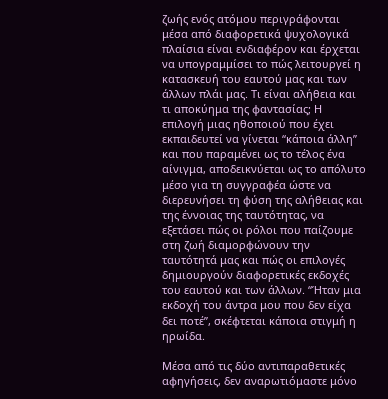ζωής ενός ατόμου περιγράφονται μέσα από διαφορετικά ψυχολογικά πλαίσια είναι ενδιαφέρον και έρχεται να υπογραμμίσει το πώς λειτουργεί η κατασκευή του εαυτού μας και των άλλων πλάι μας. Τι είναι αλήθεια και τι αποκύημα της φαντασίας; Η επιλογή μιας ηθοποιού που έχει εκπαιδευτεί να γίνεται “κάποια άλλη” και που παραμένει ως το τέλος ένα αίνιγμα, αποδεικνύεται ως το απόλυτο μέσο για τη συγγραφέα ώστε να διερευνήσει τη φύση της αλήθειας και της έννοιας της ταυτότητας, να εξετάσει πώς οι ρόλοι που παίζουμε στη ζωή διαμορφώνουν την ταυτότητά μας και πώς οι επιλογές δημιουργούν διαφορετικές εκδοχές του εαυτού και των άλλων. “Ήταν μια εκδοχή του άντρα μου που δεν είχα δει ποτέ”, σκέφτεται κάποια στιγμή η ηρωίδα.

Μέσα από τις δύο αντιπαραθετικές αφηγήσεις, δεν αναρωτιόμαστε μόνο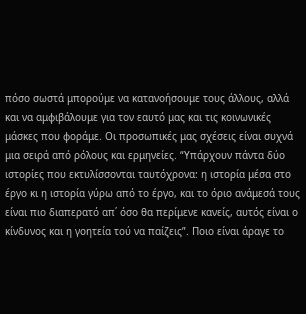πόσο σωστά μπορούμε να κατανοήσουμε τους άλλους, αλλά και να αμφιβάλουμε για τον εαυτό μας και τις κοινωνικές μάσκες που φοράμε. Οι προσωπικές μας σχέσεις είναι συχνά μια σειρά από ρόλους και ερμηνείες. “Υπάρχουν πάντα δύο ιστορίες που εκτυλίσσονται ταυτόχρονα: η ιστορία μέσα στο έργο κι η ιστορία γύρω από το έργο, και το όριο ανάμεσά τους είναι πιο διαπερατό απ΄ όσο θα περίμενε κανείς, αυτός είναι ο κίνδυνος και η γοητεία τού να παίζεις”. Ποιο είναι άραγε το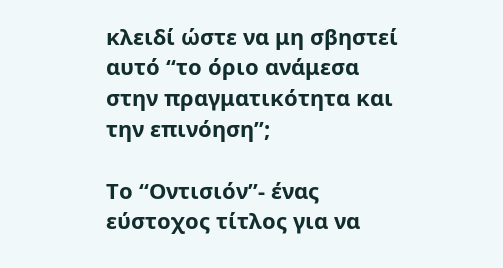κλειδί ώστε να μη σβηστεί αυτό “το όριο ανάμεσα στην πραγματικότητα και την επινόηση”;

Το “Οντισιόν”- ένας εύστοχος τίτλος για να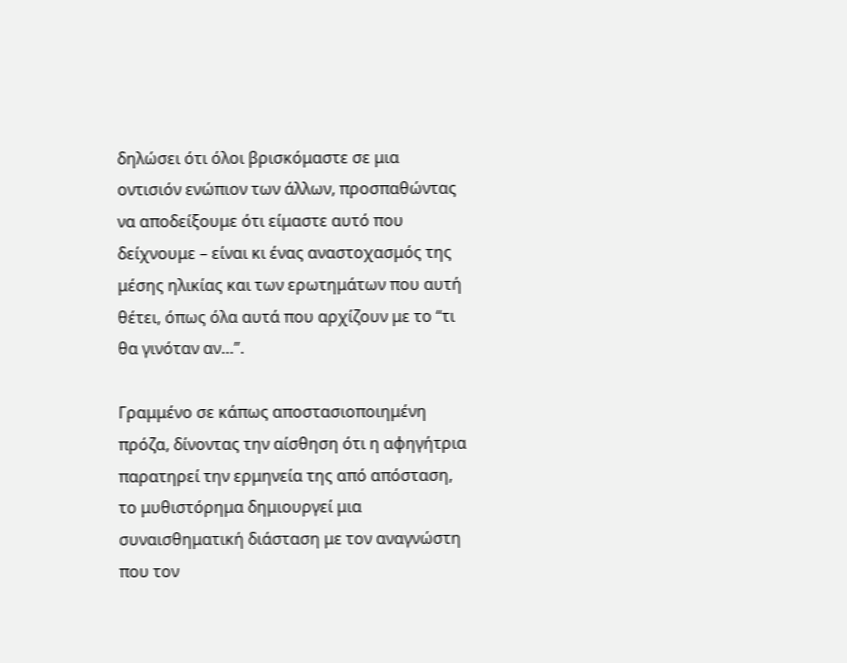δηλώσει ότι όλοι βρισκόμαστε σε μια οντισιόν ενώπιον των άλλων, προσπαθώντας να αποδείξουμε ότι είμαστε αυτό που δείχνουμε – είναι κι ένας αναστοχασμός της μέσης ηλικίας και των ερωτημάτων που αυτή θέτει, όπως όλα αυτά που αρχίζουν με το “τι θα γινόταν αν…”.

Γραμμένο σε κάπως αποστασιοποιημένη πρόζα, δίνοντας την αίσθηση ότι η αφηγήτρια παρατηρεί την ερμηνεία της από απόσταση, το μυθιστόρημα δημιουργεί μια συναισθηματική διάσταση με τον αναγνώστη που τον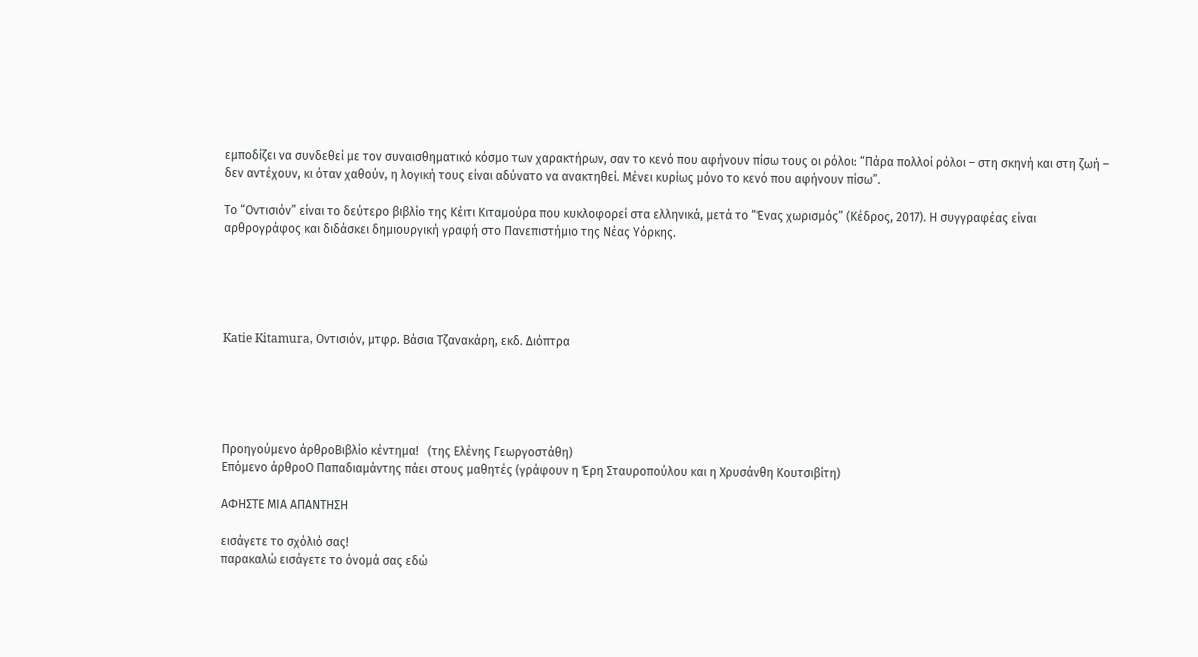εμποδίζει να συνδεθεί με τον συναισθηματικό κόσμο των χαρακτήρων, σαν το κενό που αφήνουν πίσω τους οι ρόλοι: “Πάρα πολλοί ρόλοι – στη σκηνή και στη ζωή – δεν αντέχουν, κι όταν χαθούν, η λογική τους είναι αδύνατο να ανακτηθεί. Μένει κυρίως μόνο το κενό που αφήνουν πίσω”.

Το “Οντισιόν” είναι το δεύτερο βιβλίο της Κέιτι Κιταμούρα που κυκλοφορεί στα ελληνικά, μετά το “Ένας χωρισμός” (Κέδρος, 2017). Η συγγραφέας είναι αρθρογράφος και διδάσκει δημιουργική γραφή στο Πανεπιστήμιο της Νέας Υόρκης.





Katie Kitamura, Οντισιόν, μτφρ. Βάσια Τζανακάρη, εκδ. Διόπτρα





Προηγούμενο άρθροΒιβλίο κέντημα!   (της Ελένης Γεωργοστάθη)
Επόμενο άρθροΟ Παπαδιαμάντης πάει στους μαθητές (γράφουν η Έρη Σταυροπούλου και η Χρυσάνθη Κουτσιβίτη)

ΑΦΗΣΤΕ ΜΙΑ ΑΠΑΝΤΗΣΗ

εισάγετε το σχόλιό σας!
παρακαλώ εισάγετε το όνομά σας εδώ